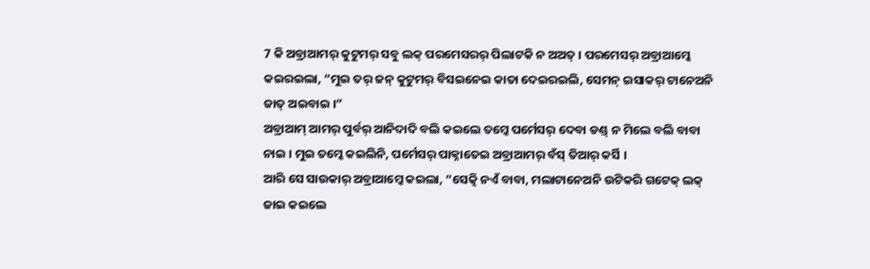7 କି ଅବ୍ରାଆମର୍ କୁଟୁମର୍ ସବୁ ଲକ୍ ପରମେସରର୍ ପିଲାଟକି ନ ଅଅତ୍ । ପରମେସର୍ ଅବ୍ରାଆମ୍କେ କଇରଇଲା, “ମୁଇ ତର୍ ଜନ୍ କୁଟୁମର୍ ବିସଇନେଇ କାତା ଦେଇରଇଲି, ସେମନ୍ ଇସାକର୍ ଟାନେଅନି ଜାତ୍ ଅଇବାଇ ।”
ଅବ୍ରାଆମ୍ ଆମର୍ ପୁର୍ବର୍ ଆନିଦାଦି ବଲି କଇଲେ ତମ୍କେ ପର୍ମେସର୍ ଦେବା ଡଣ୍ଡ୍ ନ ମିଲେ ବଲି ବାବା ନାଇ । ମୁଇ ତମ୍କେ କଇଲିନି, ପର୍ମେସର୍ ପାକ୍ନାତେଇ ଅବ୍ରାଆମର୍ ବଁସ୍ ତିଆର୍ କର୍ସି ।
ଆରି ସେ ସାଉକାର୍ ଅବ୍ରାଆମ୍କେ କଇଲା, “ସେତ୍କି ନଏଁ ବାବା, ମଲାଟାନେଅନି ଉଟିକରି ଗଟେକ୍ ଲକ୍ ଜାଇ କଇଲେ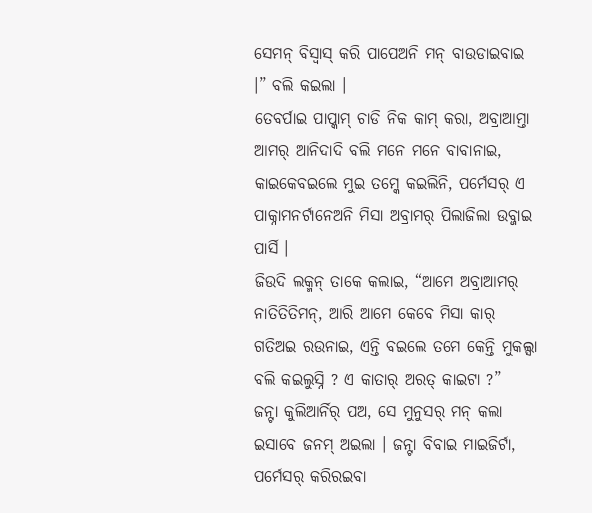ସେମନ୍ ବିସ୍ବାସ୍ କରି ପାପେଅନି ମନ୍ ବାଉଡାଇବାଇ ।” ବଲି କଇଲା ।
ତେବର୍ପାଇ ପାପ୍କାମ୍ ଚାଡି ନିକ କାମ୍ କରା, ଅବ୍ରାଆମ୍ତା ଆମର୍ ଆନିଦାଦି ବଲି ମନେ ମନେ ବାବାନାଇ, କାଇକେବଇଲେ ମୁଇ ତମ୍କେ କଇଲିନି, ପର୍ମେସର୍ ଏ ପାକ୍ନାମନର୍ଟାନେଅନି ମିସା ଅବ୍ରାମର୍ ପିଲାଜିଲା ଉବ୍ଜାଇ ପାର୍ସି ।
ଜିଉଦି ଲକ୍ମନ୍ ତାକେ କଲାଇ, “ଆମେ ଅବ୍ରାଆମର୍ ନାତିତିତିମନ୍, ଆରି ଆମେ କେବେ ମିସା କାର୍ ଗତିଅଇ ରଉନାଇ, ଏନ୍ତି ବଇଲେ ତମେ କେନ୍ତି ମୁକଲ୍ସା ବଲି କଇଲୁସ୍ନି ? ଏ କାତାର୍ ଅରତ୍ କାଇଟା ?”
ଜନ୍ଟା କୁଲିଆର୍ନିର୍ ପଅ, ସେ ମୁନୁସର୍ ମନ୍ କଲା ଇସାବେ ଜନମ୍ ଅଇଲା । ଜନ୍ଟା ବିବାଇ ମାଇଜିର୍ଟା, ପର୍ମେସର୍ କରିରଇବା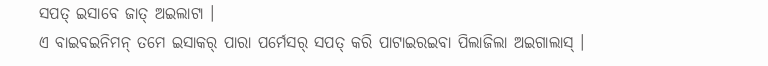ସପତ୍ ଇସାବେ ଜାତ୍ ଅଇଲାଟା ।
ଏ ବାଇବଇନିମନ୍ ତମେ ଇସାକର୍ ପାରା ପର୍ମେସର୍ ସପତ୍ କରି ପାଟାଇରଇବା ପିଲାଜିଲା ଅଇଗାଲାସ୍ ।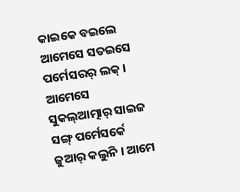କାଇକେ ବଇଲେ ଆମେସେ ସତଇସେ ପର୍ମେସରର୍ ଲକ୍ । ଆମେସେ ସୁକଲ୍ଆତ୍ମାର୍ ସାଇଜ ସଙ୍ଗ୍ ପର୍ମେସର୍କେ ଜୁଆର୍ କଲୁନି । ଆମେ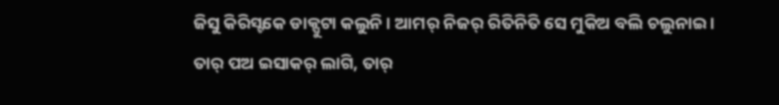ଜିସୁ କିରିସ୍ଟକେ ଡାକ୍ପୁଟା କଲୁନି । ଆମର୍ ନିଜର୍ ରିତିନିତି ସେ ମୁକିଅ ବଲି ଚଲୁନାଇ ।
ତାର୍ ପଅ ଇସାକର୍ ଲାଗି, ତାର୍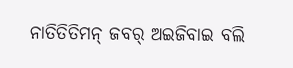ନାତିତିତିମନ୍ ଜବର୍ ଅଇଜିବାଇ ବଲି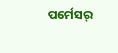ପର୍ମେସର୍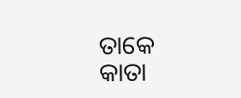ତାକେ କାତା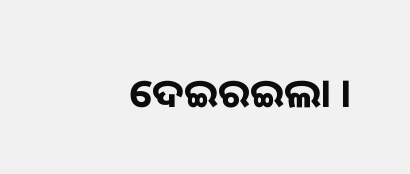ଦେଇରଇଲା ।